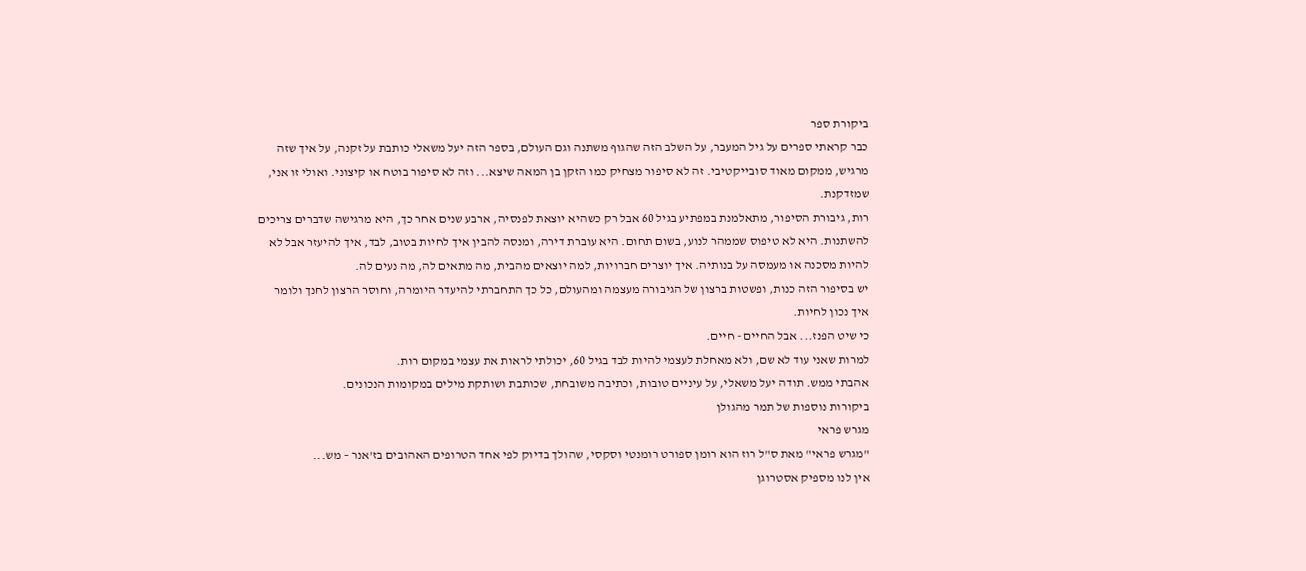ביקורת ספר
כבר קראתי ספרים על גיל המעבר, על השלב הזה שהגוף משתנה וגם העולם, בספר הזה יעל משאלי כותבת על זקנה, על איך שזה מרגיש, ממקום מאוד סובייקטיבי. זה לא סיפור מצחיק כמו הזקן בן המאה שיצא... וזה לא סיפור בוטח או קיצוני. ואולי זו אני, שמזדקנת.
רות, גיבורת הסיפור, מתאלמנת במפתיע בגיל 60 אבל רק כשהיא יוצאת לפנסיה, ארבע שנים אחר כך, היא מרגישה שדברים צריכים להשתנות. היא לא טיפוס שממהר לנוע, בשום תחום. היא עוברת דירה, ומנסה להבין איך לחיות בטוב, לבד, איך להיעזר אבל לא להיות מסכנה או מעמסה על בנותיה. איך יוצרים חברויות, למה יוצאים מהבית, מה מתאים לה, מה נעים לה.
יש בסיפור הזה כנות, ופשטות ברצון של הגיבורה מעצמה ומהעולם, כל כך התחברתי להיעדר היומרה, וחוסר הרצון לחנך ולומר איך נכון לחיות.
כי שיט הפנז... אבל החיים - חיים.
למרות שאני עוד לא שם, ולא מאחלת לעצמי להיות לבד בגיל 60, יכולתי לראות את עצמי במקום רות.
אהבתי ממש. תודה יעל משאלי, על עיניים טובות, וכתיבה משובחת, שכותבת ושותקת מילים במקומות הנכונים.
ביקורות נוספות של תמר מהגולן
מגרש פראי
"מגרש פראי" מאת ס"ל רוז הוא רומן ספורט רומנטי וסקסי, שהולך בדיוק לפי אחד הטרופים האהובים בז'אנר – מש...
אין לנו מספיק אסטרוגן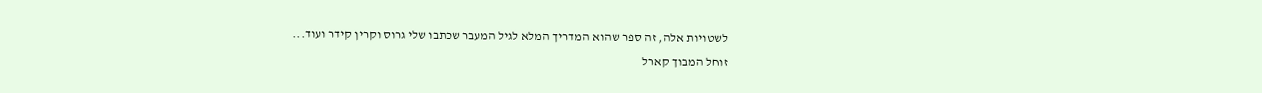לשטויות אלה, זה ספר שהוא המדריך המלא לגיל המעבר שכתבו שלי גרוס וקרין קידר ועוד...
זוחל המבוך קארל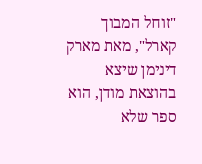"זוחל המבוך קארל", מאת מארק דינימן שיצא בהוצאת מודן, הוא ספר שלא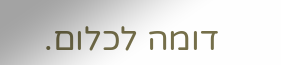דומה לכלום.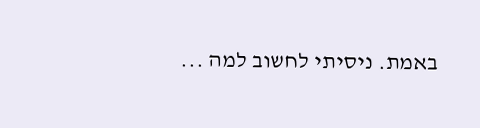באמת. ניסיתי לחשוב למה ...